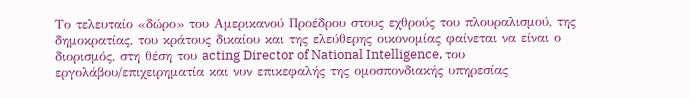Το τελευταίο «δώρο» του Αμερικανού Προέδρου στους εχθρούς του πλουραλισμού, της δημοκρατίας, του κράτους δικαίου και της ελεύθερης οικονομίας φαίνεται να είναι ο διορισμός, στη θέση του acting Director of National Intelligence, του εργολάβου/επιχειρηματία και νυν επικεφαλής της ομοσπονδιακής υπηρεσίας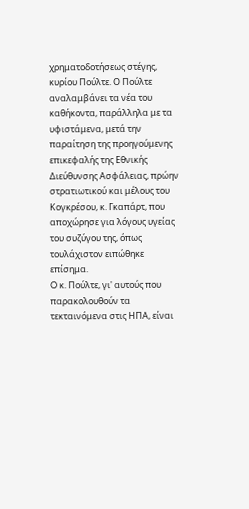χρηματοδοτήσεως στέγης, κυρίου Πούλτε. Ο Πούλτε αναλαμβάνει τα νέα του καθήκοντα, παράλληλα με τα υφιστάμενα, μετά την παραίτηση της προηγούμενης επικεφαλής της Εθνικής Διεύθυνσης Ασφάλειας, πρώην στρατιωτικού και μέλους του Κογκρέσου, κ. Γκαπάρτ, που αποχώρησε για λόγους υγείας του συζύγου της, όπως τουλάχιστον ειπώθηκε επίσημα.
O κ. Πούλτε, γι' αυτούς που παρακολουθούν τα τεκταινόμενα στις ΗΠΑ, είναι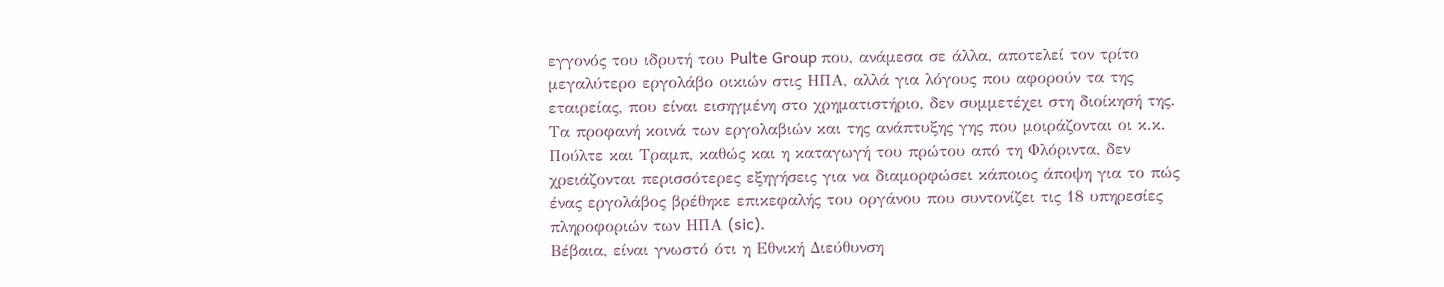εγγονός του ιδρυτή του Pulte Group που, ανάμεσα σε άλλα, αποτελεί τον τρίτο μεγαλύτερο εργολάβο οικιών στις ΗΠΑ, αλλά για λόγους που αφορούν τα της εταιρείας, που είναι εισηγμένη στο χρηματιστήριο, δεν συμμετέχει στη διοίκησή της. Τα προφανή κοινά των εργολαβιών και της ανάπτυξης γης που μοιράζονται οι κ.κ. Πούλτε και Τραμπ, καθώς και η καταγωγή του πρώτου από τη Φλόριντα, δεν χρειάζονται περισσότερες εξηγήσεις για να διαμορφώσει κάποιος άποψη για το πώς ένας εργολάβος βρέθηκε επικεφαλής του οργάνου που συντονίζει τις 18 υπηρεσίες πληροφοριών των ΗΠΑ (sic).
Βέβαια, είναι γνωστό ότι η Εθνική Διεύθυνση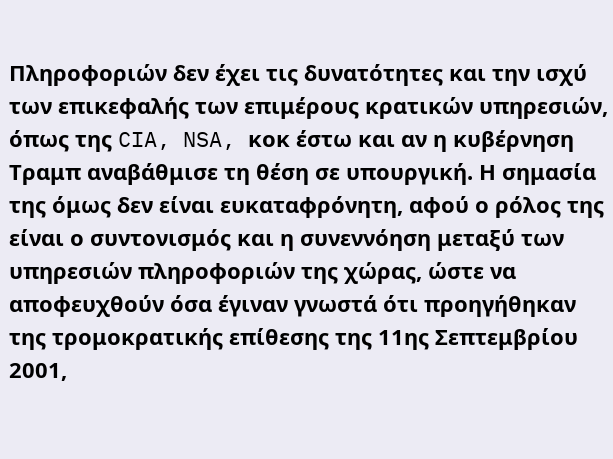Πληροφοριών δεν έχει τις δυνατότητες και την ισχύ των επικεφαλής των επιμέρους κρατικών υπηρεσιών, όπως της CIA, NSA, κοκ έστω και αν η κυβέρνηση Τραμπ αναβάθμισε τη θέση σε υπουργική. Η σημασία της όμως δεν είναι ευκαταφρόνητη, αφού ο ρόλος της είναι ο συντονισμός και η συνεννόηση μεταξύ των υπηρεσιών πληροφοριών της χώρας, ώστε να αποφευχθούν όσα έγιναν γνωστά ότι προηγήθηκαν της τρομοκρατικής επίθεσης της 11ης Σεπτεμβρίου 2001,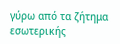γύρω από τα ζήτημα εσωτερικής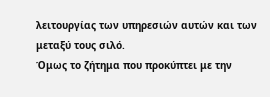λειτουργίας των υπηρεσιών αυτών και των μεταξύ τους σιλό.
Όμως το ζήτημα που προκύπτει με την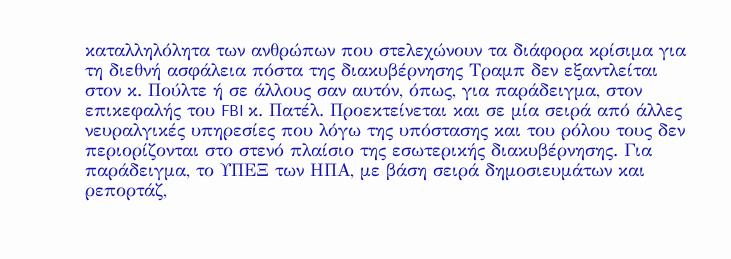καταλληλόλητα των ανθρώπων που στελεχώνουν τα διάφορα κρίσιμα για τη διεθνή ασφάλεια πόστα της διακυβέρνησης Τραμπ δεν εξαντλείται στον κ. Πούλτε ή σε άλλους σαν αυτόν, όπως, για παράδειγμα, στον επικεφαλής του FBI κ. Πατέλ. Προεκτείνεται και σε μία σειρά από άλλες νευραλγικές υπηρεσίες που λόγω της υπόστασης και του ρόλου τους δεν περιορίζονται στο στενό πλαίσιο της εσωτερικής διακυβέρνησης. Για παράδειγμα, το ΥΠΕΞ των ΗΠΑ, με βάση σειρά δημοσιευμάτων και ρεπορτάζ,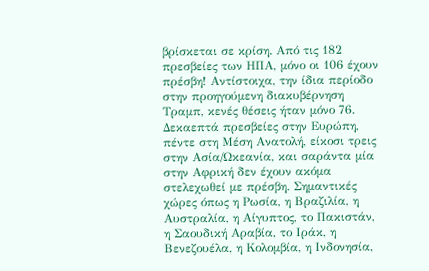βρίσκεται σε κρίση. Από τις 182 πρεσβείες των ΗΠΑ, μόνο οι 106 έχουν πρέσβη! Αντίστοιχα, την ίδια περίοδο στην προηγούμενη διακυβέρνηση Τραμπ, κενές θέσεις ήταν μόνο 76.
Δεκαεπτά πρεσβείες στην Ευρώπη, πέντε στη Μέση Ανατολή, είκοσι τρεις στην Ασία/Ωκεανία, και σαράντα μία στην Αφρική δεν έχουν ακόμα στελεχωθεί με πρέσβη. Σημαντικές χώρες όπως η Ρωσία, η Βραζιλία, η Αυστραλία, η Αίγυπτος, το Πακιστάν, η Σαουδική Αραβία, το Ιράκ, η Βενεζουέλα, η Κολομβία, η Ινδονησία,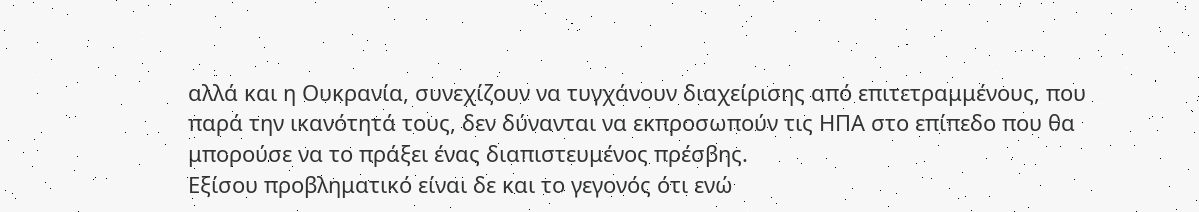αλλά και η Ουκρανία, συνεχίζουν να τυγχάνουν διαχείρισης από επιτετραμμένους, που παρά την ικανότητά τους, δεν δύνανται να εκπροσωπούν τις ΗΠΑ στο επίπεδο που θα μπορούσε να το πράξει ένας διαπιστευμένος πρέσβης.
Εξίσου προβληματικό είναι δε και το γεγονός ότι ενώ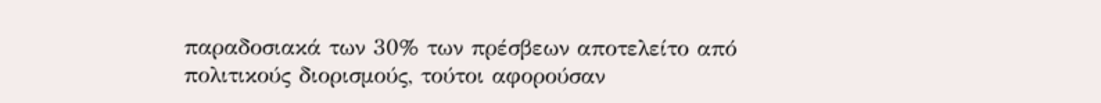παραδοσιακά των 30% των πρέσβεων αποτελείτο από πολιτικούς διορισμούς, τούτοι αφορούσαν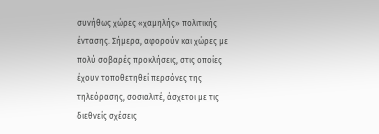συνήθως χώρες «χαμηλής» πολιτικής έντασης. Σήμερα, αφορούν και χώρες με πολύ σοβαρές προκλήσεις, στις οποίες έχουν τοποθετηθεί περσόνες της τηλεόρασης, σοσιαλιτέ, άσχετοι με τις διεθνείς σχέσεις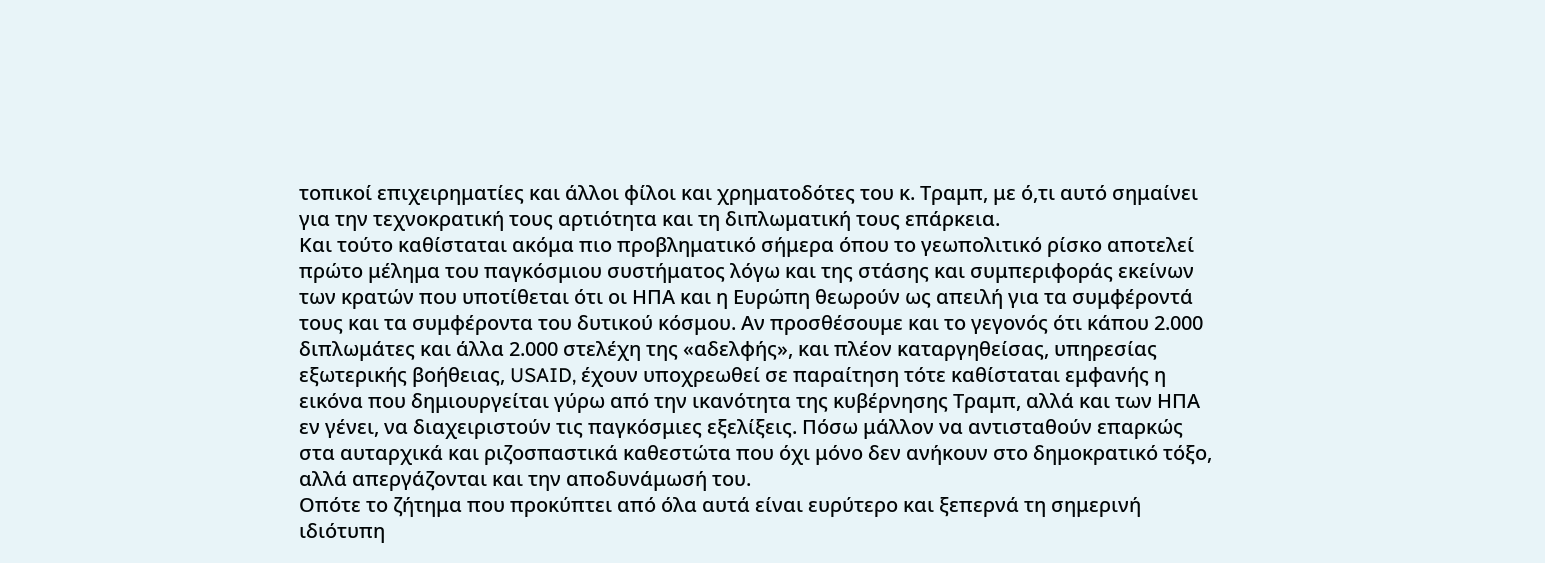τοπικοί επιχειρηματίες και άλλοι φίλοι και χρηματοδότες του κ. Τραμπ, με ό,τι αυτό σημαίνει για την τεχνοκρατική τους αρτιότητα και τη διπλωματική τους επάρκεια.
Και τούτο καθίσταται ακόμα πιο προβληματικό σήμερα όπου το γεωπολιτικό ρίσκο αποτελεί πρώτο μέλημα του παγκόσμιου συστήματος λόγω και της στάσης και συμπεριφοράς εκείνων των κρατών που υποτίθεται ότι οι ΗΠΑ και η Ευρώπη θεωρούν ως απειλή για τα συμφέροντά τους και τα συμφέροντα του δυτικού κόσμου. Αν προσθέσουμε και το γεγονός ότι κάπου 2.000 διπλωμάτες και άλλα 2.000 στελέχη της «αδελφής», και πλέον καταργηθείσας, υπηρεσίας εξωτερικής βοήθειας, USAID, έχουν υποχρεωθεί σε παραίτηση τότε καθίσταται εμφανής η εικόνα που δημιουργείται γύρω από την ικανότητα της κυβέρνησης Τραμπ, αλλά και των ΗΠΑ εν γένει, να διαχειριστούν τις παγκόσμιες εξελίξεις. Πόσω μάλλον να αντισταθούν επαρκώς στα αυταρχικά και ριζοσπαστικά καθεστώτα που όχι μόνο δεν ανήκουν στο δημοκρατικό τόξο, αλλά απεργάζονται και την αποδυνάμωσή του.
Οπότε το ζήτημα που προκύπτει από όλα αυτά είναι ευρύτερο και ξεπερνά τη σημερινή ιδιότυπη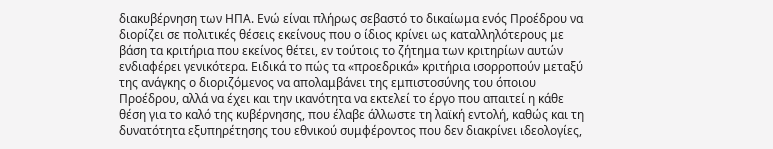διακυβέρνηση των ΗΠΑ. Ενώ είναι πλήρως σεβαστό το δικαίωμα ενός Προέδρου να διορίζει σε πολιτικές θέσεις εκείνους που ο ίδιος κρίνει ως καταλληλότερους με βάση τα κριτήρια που εκείνος θέτει, εν τούτοις το ζήτημα των κριτηρίων αυτών ενδιαφέρει γενικότερα. Ειδικά το πώς τα «προεδρικά» κριτήρια ισορροπούν μεταξύ της ανάγκης ο διοριζόμενος να απολαμβάνει της εμπιστοσύνης του όποιου Προέδρου, αλλά να έχει και την ικανότητα να εκτελεί το έργο που απαιτεί η κάθε θέση για το καλό της κυβέρνησης, που έλαβε άλλωστε τη λαϊκή εντολή, καθώς και τη δυνατότητα εξυπηρέτησης του εθνικού συμφέροντος που δεν διακρίνει ιδεολογίες,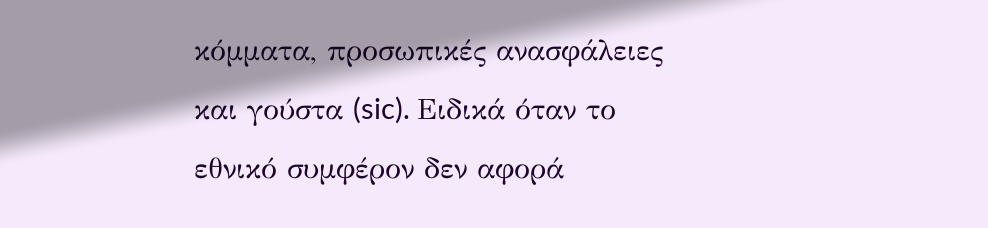κόμματα, προσωπικές ανασφάλειες και γούστα (sic). Ειδικά όταν το εθνικό συμφέρον δεν αφορά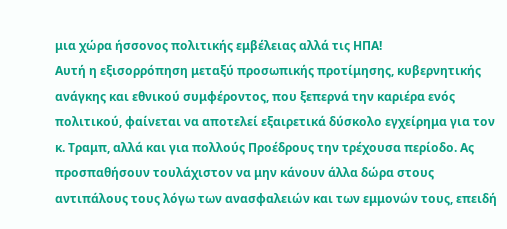μια χώρα ήσσονος πολιτικής εμβέλειας αλλά τις ΗΠΑ!
Αυτή η εξισορρόπηση μεταξύ προσωπικής προτίμησης, κυβερνητικής ανάγκης και εθνικού συμφέροντος, που ξεπερνά την καριέρα ενός πολιτικού, φαίνεται να αποτελεί εξαιρετικά δύσκολο εγχείρημα για τον κ. Τραμπ, αλλά και για πολλούς Προέδρους την τρέχουσα περίοδο. Ας προσπαθήσουν τουλάχιστον να μην κάνουν άλλα δώρα στους αντιπάλους τους λόγω των ανασφαλειών και των εμμονών τους, επειδή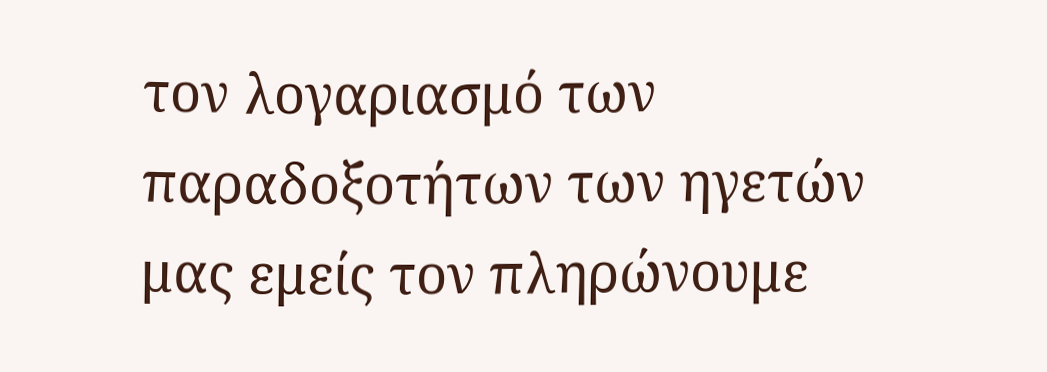τον λογαριασμό των παραδοξοτήτων των ηγετών μας εμείς τον πληρώνουμε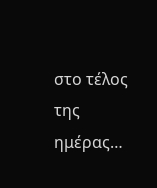στο τέλος της ημέρας…